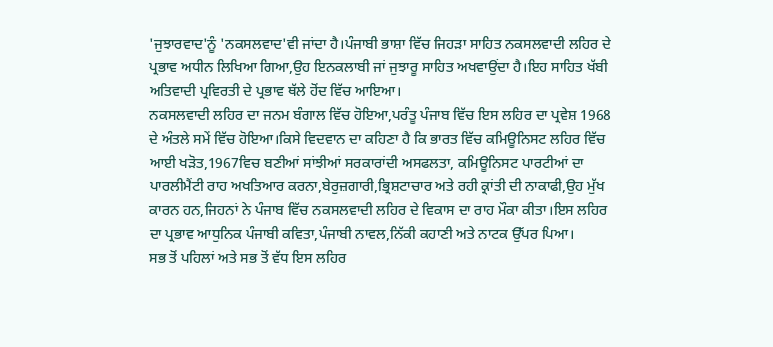'ਜੁਝਾਰਵਾਦ'ਨੂੰ 'ਨਕਸਲਵਾਦ'ਵੀ ਜਾਂਦਾ ਹੈ।ਪੰਜਾਬੀ ਭਾਸ਼ਾ ਵਿੱਚ ਜਿਹੜਾ ਸਾਹਿਤ ਨਕਸਲਵਾਦੀ ਲਹਿਰ ਦੇ ਪ੍ਰਭਾਵ ਅਧੀਨ ਲਿਖਿਆ ਗਿਆ,ਉਹ ਇਨਕਲਾਬੀ ਜਾਂ ਜੁਝਾਰੂ ਸਾਹਿਤ ਅਖਵਾਉਂਦਾ ਹੈ।ਇਹ ਸਾਹਿਤ ਖੱਬੀ ਅਤਿਵਾਦੀ ਪ੍ਰਵਿਰਤੀ ਦੇ ਪ੍ਰਭਾਵ ਥੱਲੇ ਹੋਂਦ ਵਿੱਚ ਆਇਆ।
ਨਕਸਲਵਾਦੀ ਲਹਿਰ ਦਾ ਜਨਮ ਬੰਗਾਲ ਵਿੱਚ ਹੋਇਆ,ਪਰੰਤੂ ਪੰਜਾਬ ਵਿੱਚ ਇਸ ਲਹਿਰ ਦਾ ਪ੍ਰਵੇਸ਼ 1968 ਦੇ ਅੰਤਲੇ ਸਮੇਂ ਵਿੱਚ ਹੋਇਆ।ਕਿਸੇ ਵਿਦਵਾਨ ਦਾ ਕਹਿਣਾ ਹੈ ਕਿ ਭਾਰਤ ਵਿੱਚ ਕਮਿਊਨਿਸਟ ਲਹਿਰ ਵਿੱਚ ਆਈ ਖੜੋਤ,1967ਵਿਚ ਬਣੀਆਂ ਸਾਂਝੀਆਂ ਸਰਕਾਰਾਂਦੀ ਅਸਫਲਤਾ, ਕਮਿਊਨਿਸਟ ਪਾਰਟੀਆਂ ਦਾ ਪਾਰਲੀਮੈਂਟੀ ਰਾਹ ਅਖਤਿਆਰ ਕਰਨਾ,ਬੇਰੁਜ਼ਗਾਰੀ,ਭ੍ਰਿਸ਼ਟਾਚਾਰ ਅਤੇ ਰਹੀ ਕ੍ਰਾਂਤੀ ਦੀ ਨਾਕਾਫੀ,ਉਹ ਮੁੱਖ ਕਾਰਨ ਹਨ,ਜਿਹਨਾਂ ਨੇ ਪੰਜਾਬ ਵਿੱਚ ਨਕਸਲਵਾਦੀ ਲਹਿਰ ਦੇ ਵਿਕਾਸ ਦਾ ਰਾਹ ਮੌਕਾ ਕੀਤਾ।ਇਸ ਲਹਿਰ ਦਾ ਪ੍ਰਭਾਵ ਆਧੁਨਿਕ ਪੰਜਾਬੀ ਕਵਿਤਾ,ਪੰਜਾਬੀ ਨਾਵਲ,ਨਿੱਕੀ ਕਹਾਣੀ ਅਤੇ ਨਾਟਕ ਉੱਪਰ ਪਿਆ।
ਸਭ ਤੋਂ ਪਹਿਲਾਂ ਅਤੇ ਸਭ ਤੋਂ ਵੱਧ ਇਸ ਲਹਿਰ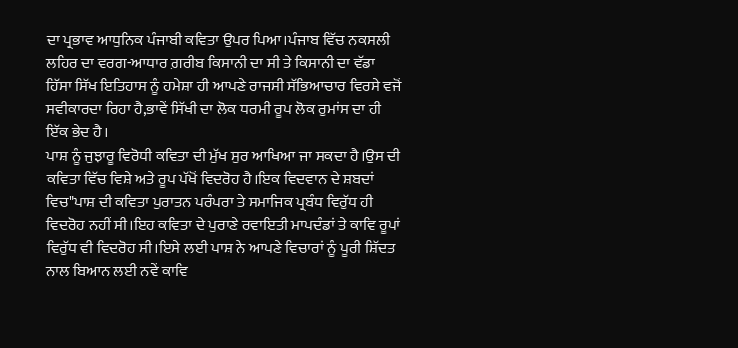ਦਾ ਪ੍ਰਭਾਵ ਆਧੁਨਿਕ ਪੰਜਾਬੀ ਕਵਿਤਾ ਉਪਰ ਪਿਆ।ਪੰਜਾਬ ਵਿੱਚ ਨਕਸਲੀ ਲਹਿਰ ਦਾ ਵਰਗ-ਆਧਾਰ ਗ਼ਰੀਬ ਕਿਸਾਨੀ ਦਾ ਸੀ ਤੇ ਕਿਸਾਨੀ ਦਾ ਵੱਡਾ ਹਿੱਸਾ ਸਿੱਖ ਇਤਿਹਾਸ ਨੂੰ ਹਮੇਸ਼ਾ ਹੀ ਆਪਣੇ ਰਾਜਸੀ ਸੱਭਿਆਚਾਰ ਵਿਰਸੇ ਵਜੋਂ ਸਵੀਕਾਰਦਾ ਰਿਹਾ ਹੈ,ਭਾਵੇਂ ਸਿੱਖੀ ਦਾ ਲੋਕ ਧਰਮੀ ਰੂਪ ਲੋਕ ਰੁਮਾਂਸ ਦਾ ਹੀ ਇੱਕ ਭੇਦ ਹੈ।
ਪਾਸ਼ ਨੂੰ ਜੁਝਾਰੂ ਵਿਰੋਧੀ ਕਵਿਤਾ ਦੀ ਮੁੱਖ ਸੁਰ ਆਖਿਆ ਜਾ ਸਕਦਾ ਹੈ।ਉਸ ਦੀ ਕਵਿਤਾ ਵਿੱਚ ਵਿਸ਼ੇ ਅਤੇ ਰੂਪ ਪੱਖੋਂ ਵਿਦਰੋਹ ਹੈ।ਇਕ ਵਿਦਵਾਨ ਦੇ ਸ਼ਬਦਾਂ ਵਿਚ"ਪਾਸ਼ ਦੀ ਕਵਿਤਾ ਪੁਰਾਤਨ ਪਰੰਪਰਾ ਤੇ ਸਮਾਜਿਕ ਪ੍ਰਬੰਧ ਵਿਰੁੱਧ ਹੀ ਵਿਦਰੋਹ ਨਹੀਂ ਸੀ।ਇਹ ਕਵਿਤਾ ਦੇ ਪੁਰਾਣੇ ਰਵਾਇਤੀ ਮਾਪਦੰਡਾਂ ਤੇ ਕਾਵਿ ਰੂਪਾਂ ਵਿਰੁੱਧ ਵੀ ਵਿਦਰੋਹ ਸੀ।ਇਸੇ ਲਈ ਪਾਸ਼ ਨੇ ਆਪਣੇ ਵਿਚਾਰਾਂ ਨੂੰ ਪੂਰੀ ਸ਼ਿੱਦਤ ਨਾਲ ਬਿਆਨ ਲਈ ਨਵੇਂ ਕਾਵਿ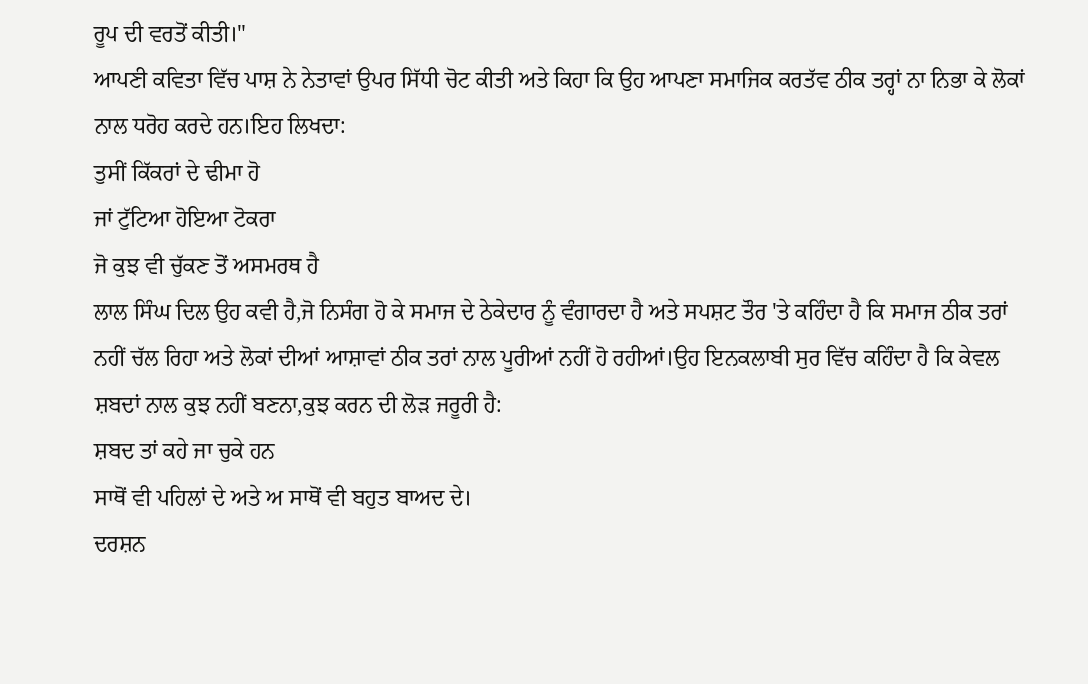ਰੂਪ ਦੀ ਵਰਤੋਂ ਕੀਤੀ।"
ਆਪਣੀ ਕਵਿਤਾ ਵਿੱਚ ਪਾਸ਼ ਨੇ ਨੇਤਾਵਾਂ ਉਪਰ ਸਿੱਧੀ ਚੋਟ ਕੀਤੀ ਅਤੇ ਕਿਹਾ ਕਿ ਉਹ ਆਪਣਾ ਸਮਾਜਿਕ ਕਰਤੱਵ ਠੀਕ ਤਰ੍ਹਾਂ ਨਾ ਨਿਭਾ ਕੇ ਲੋਕਾਂ ਨਾਲ ਧਰੋਹ ਕਰਦੇ ਹਨ।ਇਹ ਲਿਖਦਾ:
ਤੁਸੀਂ ਕਿੱਕਰਾਂ ਦੇ ਢੀਮਾ ਹੋ
ਜਾਂ ਟੁੱਟਿਆ ਹੋਇਆ ਟੋਕਰਾ
ਜੋ ਕੁਝ ਵੀ ਚੁੱਕਣ ਤੋਂ ਅਸਮਰਥ ਹੈ
ਲਾਲ ਸਿੰਘ ਦਿਲ ਉਹ ਕਵੀ ਹੈ,ਜੋ ਨਿਸੰਗ ਹੋ ਕੇ ਸਮਾਜ ਦੇ ਠੇਕੇਦਾਰ ਨੂੰ ਵੰਗਾਰਦਾ ਹੈ ਅਤੇ ਸਪਸ਼ਟ ਤੌਰ 'ਤੇ ਕਹਿੰਦਾ ਹੈ ਕਿ ਸਮਾਜ ਠੀਕ ਤਰਾਂ ਨਹੀਂ ਚੱਲ ਰਿਹਾ ਅਤੇ ਲੋਕਾਂ ਦੀਆਂ ਆਸ਼ਾਵਾਂ ਠੀਕ ਤਰਾਂ ਨਾਲ ਪੂਰੀਆਂ ਨਹੀਂ ਹੋ ਰਹੀਆਂ।ਉਹ ਇਨਕਲਾਬੀ ਸੁਰ ਵਿੱਚ ਕਹਿੰਦਾ ਹੈ ਕਿ ਕੇਵਲ ਸ਼ਬਦਾਂ ਨਾਲ ਕੁਝ ਨਹੀਂ ਬਣਨਾ,ਕੁਝ ਕਰਨ ਦੀ ਲੋੜ ਜਰੂਰੀ ਹੈ:
ਸ਼ਬਦ ਤਾਂ ਕਹੇ ਜਾ ਚੁਕੇ ਹਨ
ਸਾਥੋਂ ਵੀ ਪਹਿਲਾਂ ਦੇ ਅਤੇ ਅ ਸਾਥੋਂ ਵੀ ਬਹੁਤ ਬਾਅਦ ਦੇ।
ਦਰਸ਼ਨ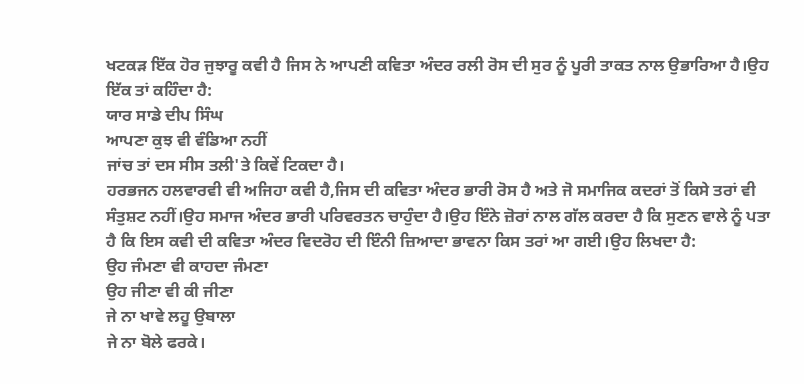ਖਟਕੜ ਇੱਕ ਹੋਰ ਜੁਝਾਰੂ ਕਵੀ ਹੈ ਜਿਸ ਨੇ ਆਪਣੀ ਕਵਿਤਾ ਅੰਦਰ ਰਲੀ ਰੋਸ ਦੀ ਸੁਰ ਨੂੰ ਪੂਰੀ ਤਾਕਤ ਨਾਲ ਉਭਾਰਿਆ ਹੈ।ਉਹ ਇੱਕ ਤਾਂ ਕਹਿੰਦਾ ਹੈ:
ਯਾਰ ਸਾਡੇ ਦੀਪ ਸਿੰਘ
ਆਪਣਾ ਕੁਝ ਵੀ ਵੰਡਿਆ ਨਹੀਂ
ਜਾਂਚ ਤਾਂ ਦਸ ਸੀਸ ਤਲੀ'ਤੇ ਕਿਵੇਂ ਟਿਕਦਾ ਹੈ।
ਹਰਭਜਨ ਹਲਵਾਰਵੀ ਵੀ ਅਜਿਹਾ ਕਵੀ ਹੈ,ਜਿਸ ਦੀ ਕਵਿਤਾ ਅੰਦਰ ਭਾਰੀ ਰੋਸ ਹੈ ਅਤੇ ਜੋ ਸਮਾਜਿਕ ਕਦਰਾਂ ਤੋਂ ਕਿਸੇ ਤਰਾਂ ਵੀ ਸੰਤੁਸ਼ਟ ਨਹੀਂ।ਉਹ ਸਮਾਜ ਅੰਦਰ ਭਾਰੀ ਪਰਿਵਰਤਨ ਚਾਹੁੰਦਾ ਹੈ।ਉਹ ਇੰਨੇ ਜ਼ੋਰਾਂ ਨਾਲ ਗੱਲ ਕਰਦਾ ਹੈ ਕਿ ਸੁਣਨ ਵਾਲੇ ਨੂੰ ਪਤਾ ਹੈ ਕਿ ਇਸ ਕਵੀ ਦੀ ਕਵਿਤਾ ਅੰਦਰ ਵਿਦਰੋਹ ਦੀ ਇੰਨੀ ਜ਼ਿਆਦਾ ਭਾਵਨਾ ਕਿਸ ਤਰਾਂ ਆ ਗਈ।ਉਹ ਲਿਖਦਾ ਹੈ:
ਉਹ ਜੰਮਣਾ ਵੀ ਕਾਹਦਾ ਜੰਮਣਾ
ਉਹ ਜੀਣਾ ਵੀ ਕੀ ਜੀਣਾ
ਜੇ ਨਾ ਖਾਵੇ ਲਹੂ ਉਬਾਲਾ
ਜੇ ਨਾ ਬੋਲੇ ਫਰਕੇ।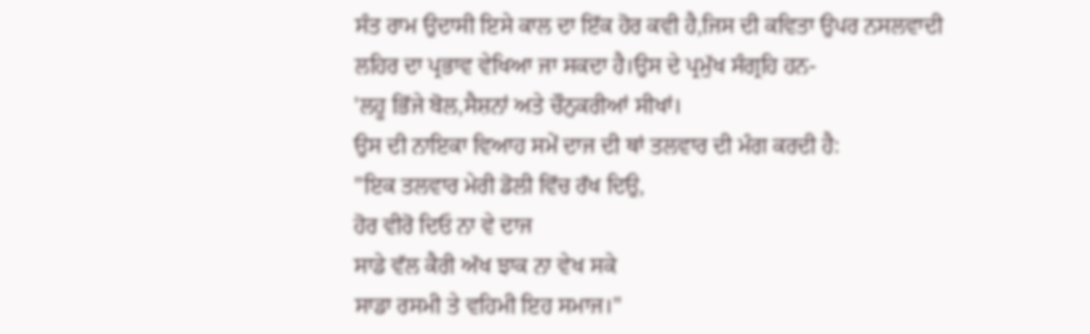ਸੰਤ ਰਾਮ ਉਦਾਸੀ ਇਸੇ ਕਾਲ ਦਾ ਇੱਕ ਹੋਰ ਕਵੀ ਹੈ,ਜਿਸ ਦੀ ਕਵਿਤਾ ਉਪਰ ਨਸਲਵਾਦੀ ਲਹਿਰ ਦਾ ਪ੍ਰਭਾਵ ਵੇਖਿਆ ਜਾ ਸਕਦਾ ਹੈ।ਉਸ ਦੇ ਪ੍ਰਮੁੱਖ ਸੰਗ੍ਰਹਿ ਹਨ-
'ਲਹੂ ਭਿੱਜੇ ਬੋਲ,ਸੈਸ਼ਨਾਂ ਅਤੇ ਚੌਨੁਕਰੀਆਂ ਸੀਖਾਂ।
ਉਸ ਦੀ ਨਾਇਕਾ ਵਿਆਹ ਸਮੇਂ ਦਾਜ ਦੀ ਥਾਂ ਤਲਵਾਰ ਦੀ ਮੰਗ ਕਰਦੀ ਹੈ:
"ਇਕ ਤਲਵਾਰ ਮੇਰੀ ਡੋਲੀ ਵਿੱਚ ਰੱਖ ਦਿਉ,
ਹੋਰ ਵੀਰੋ ਦਿਓ ਨਾ ਵੇ ਦਾਜ
ਸਾਡੇ ਵੱਲ ਕੈਰੀ ਅੱਖ ਝਾਕ ਨਾ ਵੇਖ ਸਕੇ
ਸਾਡਾ ਰਸਮੀ ਤੇ ਵਹਿਮੀ ਇਹ ਸਮਾਜ।"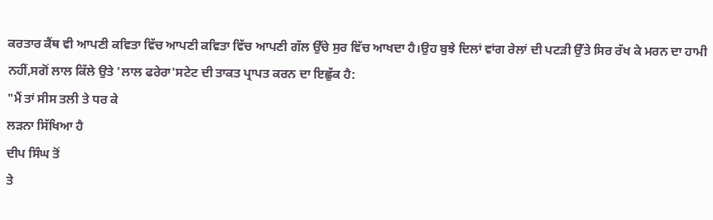ਕਰਤਾਰ ਕੈਂਥ ਵੀ ਆਪਣੀ ਕਵਿਤਾ ਵਿੱਚ ਆਪਣੀ ਕਵਿਤਾ ਵਿੱਚ ਆਪਣੀ ਗੱਲ ਉੱਚੇ ਸੁਰ ਵਿੱਚ ਆਖਦਾ ਹੈ।ਉਹ ਬੁਝੇ ਦਿਲਾਂ ਵਾਂਗ ਰੇਲਾਂ ਦੀ ਪਟੜੀ ਉੱਤੇ ਸਿਰ ਰੱਖ ਕੇ ਮਰਨ ਦਾ ਹਾਮੀ ਨਹੀਂ,ਸਗੋਂ ਲਾਲ ਕਿੱਲੇ ਉਤੇ 'ਲਾਲ ਫਰੇਰਾ'ਸਟੇਟ ਦੀ ਤਾਕਤ ਪ੍ਰਾਪਤ ਕਰਨ ਦਾ ਇਛੁੱਕ ਹੈ:
"ਮੈਂ ਤਾਂ ਸੀਸ ਤਲੀ ਤੇ ਧਰ ਕੇ
ਲੜਨਾ ਸਿੱਖਿਆ ਹੈ
ਦੀਪ ਸਿੰਘ ਤੋਂ
ਤੇ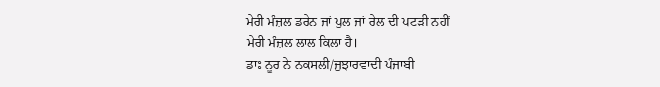ਮੇਰੀ ਮੰਜ਼ਲ ਡਰੇਨ ਜਾਂ ਪੁਲ ਜਾਂ ਰੇਲ ਦੀ ਪਟੜੀ ਨਹੀਂ
ਮੇਰੀ ਮੰਜ਼ਲ ਲਾਲ ਕਿਲਾ ਹੈ।
ਡਾਃ ਨੂਰ ਨੇ ਨਕਸਲੀ/ਜੁਝਾਰਵਾਦੀ ਪੰਜਾਬੀ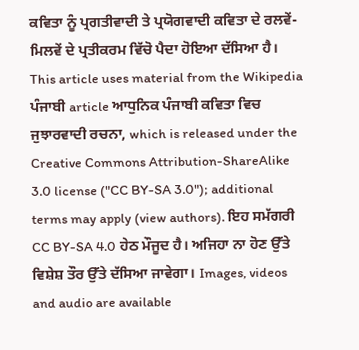ਕਵਿਤਾ ਨੂੰ ਪ੍ਰਗਤੀਵਾਦੀ ਤੇ ਪ੍ਰਯੋਗਵਾਦੀ ਕਵਿਤਾ ਦੇ ਰਲਵੇਂ-ਮਿਲਵੇਂ ਦੇ ਪ੍ਰਤੀਕਰਮ ਵਿੱਚੋ ਪੈਦਾ ਹੋਇਆ ਦੱਸਿਆ ਹੈ।
This article uses material from the Wikipedia ਪੰਜਾਬੀ article ਆਧੁਨਿਕ ਪੰਜਾਬੀ ਕਵਿਤਾ ਵਿਚ ਜੁਝਾਰਵਾਦੀ ਰਚਨਾ, which is released under the Creative Commons Attribution-ShareAlike 3.0 license ("CC BY-SA 3.0"); additional terms may apply (view authors). ਇਹ ਸਮੱਗਰੀ CC BY-SA 4.0 ਹੇਠ ਮੌਜੂਦ ਹੈ। ਅਜਿਹਾ ਨਾ ਹੋਣ ਉੱਤੇ ਵਿਸ਼ੇਸ਼ ਤੌਰ ਉੱਤੇ ਦੱਸਿਆ ਜਾਵੇਗਾ। Images, videos and audio are available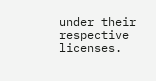under their respective licenses.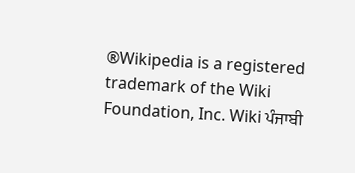®Wikipedia is a registered trademark of the Wiki Foundation, Inc. Wiki ਪੰਜਾਬੀ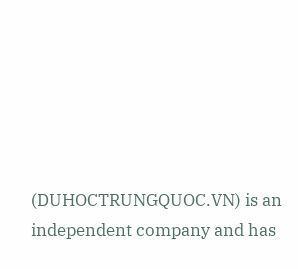(DUHOCTRUNGQUOC.VN) is an independent company and has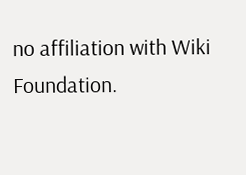no affiliation with Wiki Foundation.